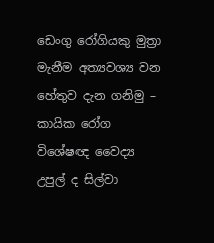ඩෙංගු රෝගියකු මුත්‍රා මැනීම අත්‍යවශ්‍ය වන හේතුව දැන ගනිමු – කායික රෝග විශේෂඥ වෛද්‍ය උපුල් ද සිල්වා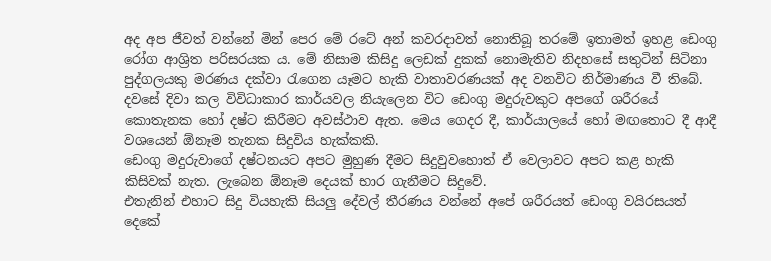අද අප ජීවත් වන්නේ මින් පෙර මේ රටේ අන් කවරදාවත් නොතිබූ තරමේ ඉතාමත් ඉහළ ඩෙංගු රෝග ආශ්‍රිත පරිසරයක ය. මේ නිසාම කිසිදු ලෙඩක් දුකක් නොමැතිව නිදහසේ සතුටින් සිටිනා පුද්ගලයකු මරණය දක්වා රැගෙන යෑමට හැකි වාතාවරණයක් අද වනවිට නිර්මාණය වී තිබේ.
දවසේ දිවා කල විවිධාකාර කාර්යවල නියැලෙන විට ඩෙංගු මදුරුවකුට අපගේ ශරීරයේ කොතැනක හෝ දෂ්ට කිරීමට අවස්ථාව ඇත. මෙය ගෙදර දී, කාර්යාලයේ හෝ මඟතොට දී ආදී වශයෙන් ඕනෑම තැනක සිදුවිය හැක්කකි.
ඩෙංගු මදුරුවාගේ දෂ්ටනයට අපට මුහුණ දීමට සිදුවුවහොත් ඒ වෙලාවට අපට කළ හැකි කිසිවක් නැත. ලැබෙන ඕනෑම දෙයක් භාර ගැනීමට සිදුවේ.
එතැනින් එහාට සිදු වියහැකි සියලු දේවල් තීරණය වන්නේ අපේ ශරීරයත් ඩෙංගු වයිරසයත් දෙකේ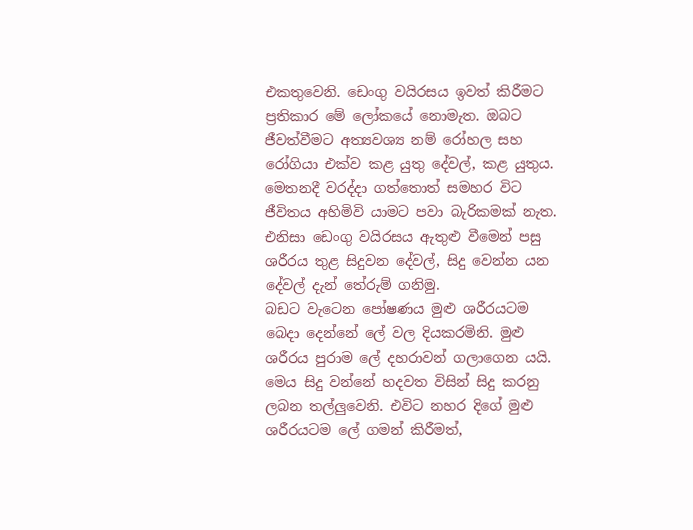එකතුවෙනි. ඩෙංගු වයිරසය ඉවත් කිරීමට ප්‍රතිකාර මේ ලෝකයේ නොමැත. ඔබට ජීවත්වීමට අත්‍යවශ්‍ය නම් රෝහල සහ රෝගියා එක්ව කළ යුතු දේවල්, කළ යුතුය. මෙතනදී වරද්දා ගත්තොත් සමහර විට ජීවිතය අහිමිවි යාමට පවා බැරිකමක් නැත. එනිසා ඩෙංගු වයිරසය ඇතුළු වීමෙන් පසු ශරීරය තුළ සිදුවන දේවල්, සිදු වෙන්න යන දේවල් දැන් තේරුම් ගනිමු.
බඩට වැටෙන පෝෂණය මුළු ශරීරයටම බෙදා දෙන්නේ ලේ වල දියකරමිනි. මුළු ශරීරය පුරාම ලේ දහරාවන් ගලාගෙන යයි. මෙය සිදු වන්නේ හදවත විසින් සිදු කරනු ලබන තල්ලුවෙනි. එවිට නහර දිගේ මුළු ශරීරයටම ලේ ගමන් කිරීමත්,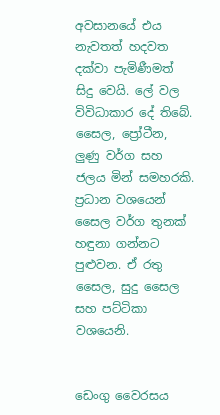අවසානයේ එය නැවතත් හදවත දක්වා පැමිණීමත් සිදු වෙයි. ලේ වල විවිධාකාර දේ තිබේ. සෛල, ප්‍රෝටීන, ලුණු වර්ග සහ ජලය මින් සමහරකි. ප්‍රධාන වශයෙන් සෛල වර්ග තුනක් හඳුනා ගන්නට පුළුවන. ඒ රතු සෛල, සුදු සෛල සහ පට්ටිකා වශයෙනි.


ඩෙංගු වෛරසය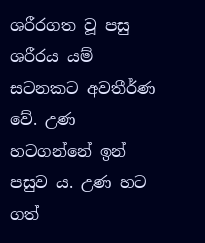ශරීරගත වූ පසු ශරීරය යම් සටනකට අවතීර්ණ වේ. උණ හටගන්නේ ඉන් පසුව ය. උණ හට ගත්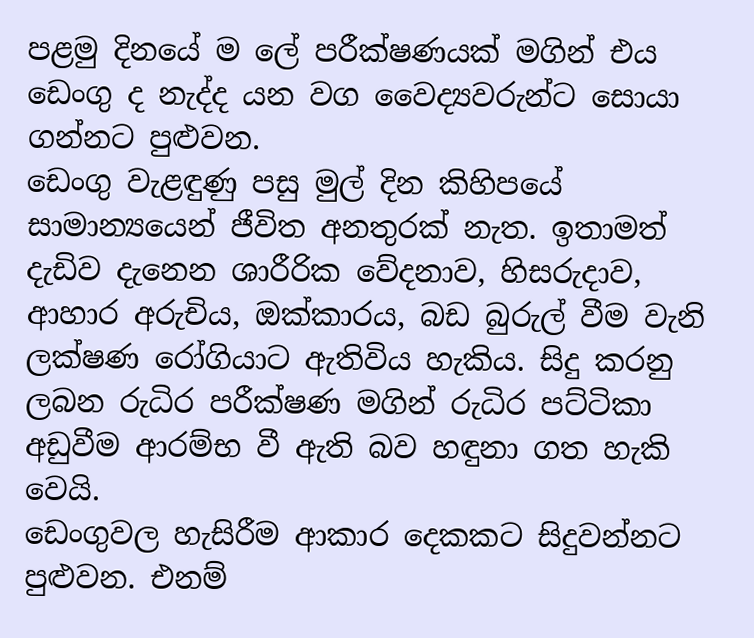පළමු දිනයේ ම ලේ පරීක්ෂණයක් මගින් එය ඩෙංගු ද නැද්ද යන වග වෛද්‍යවරුන්ට සොයා ගන්නට පුළුවන.
ඩෙංගු වැළඳුණු පසු මුල් දින කිහිපයේ සාමාන්‍යයෙන් ජීවිත අනතුරක් නැත. ඉතාමත් දැඩිව දැනෙන ශාරීරික වේදනාව, හිසරුදාව, ආහාර අරුචිය, ඔක්කාරය, බඩ බුරුල් වීම වැනි ලක්ෂණ රෝගියාට ඇතිවිය හැකිය. සිදු කරනු ලබන රුධිර පරීක්ෂණ මගින් රුධිර පට්ටිකා අඩුවීම ආරම්භ වී ඇති බව හඳුනා ගත හැකි වෙයි.
ඩෙංගුවල හැසිරීම ආකාර දෙකකට සිදුවන්නට පුළුවන. එනම්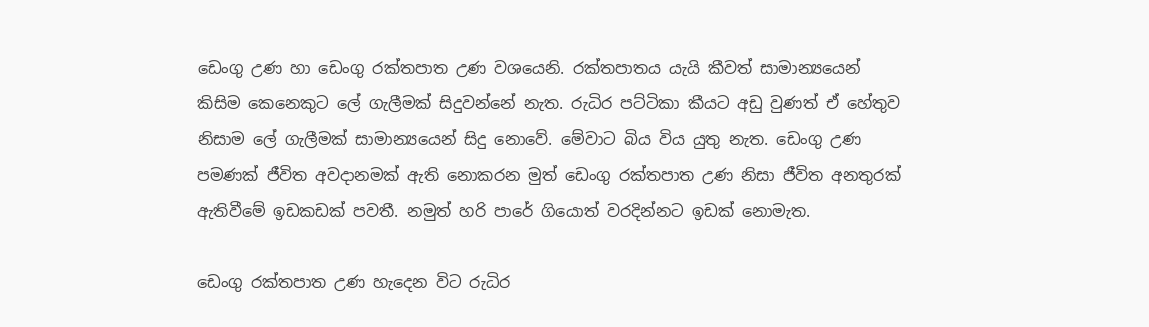ඩෙංගු උණ හා ඩෙංගු රක්තපාත උණ වශයෙනි. රක්තපාතය යැයි කීවත් සාමාන්‍යයෙන් කිසිම කෙනෙකුට ලේ ගැලීමක් සිදුවන්නේ නැත. රුධිර පට්ටිකා කීයට අඩු වුණත් ඒ හේතුව නිසාම ලේ ගැලීමක් සාමාන්‍යයෙන් සිදු නොවේ. මේවාට බිය විය යුතු නැත. ඩෙංගු උණ පමණක් ජීවිත අවදානමක් ඇති නොකරන මුත් ඩෙංගු රක්තපාත උණ නිසා ජීවිත අනතුරක් ඇතිවීමේ ඉඩකඩක් පවතී. නමුත් හරි පාරේ ගියොත් වරදින්නට ඉඩක් නොමැත.

ඩෙංගු රක්තපාත උණ හැදෙන විට රුධිර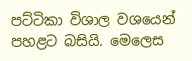පට්ටිකා විශාල වශයෙන් පහළට බසියි. මෙලෙස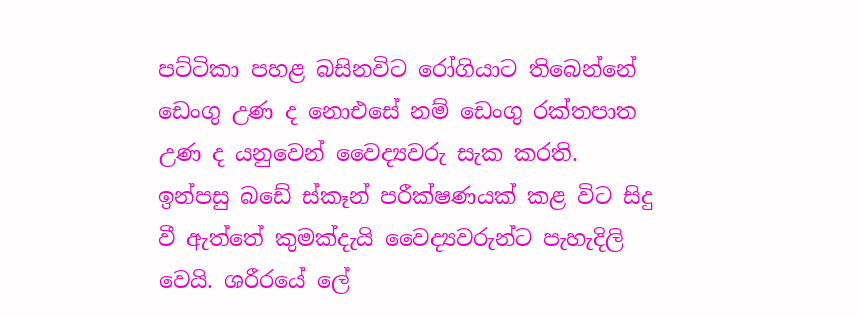පට්ටිකා පහළ බසිනවිට රෝගියාට තිබෙන්නේ ඩෙංගු උණ ද නොඑසේ නම් ඩෙංගු රක්තපාත උණ ද යනුවෙන් වෛද්‍යවරු සැක කරති. ඉන්පසු බඩේ ස්කෑන් පරීක්ෂණයක් කළ විට සිදු වී ඇත්තේ කුමක්දැයි වෛද්‍යවරුන්ට පැහැදිලි වෙයි. ශරීරයේ ලේ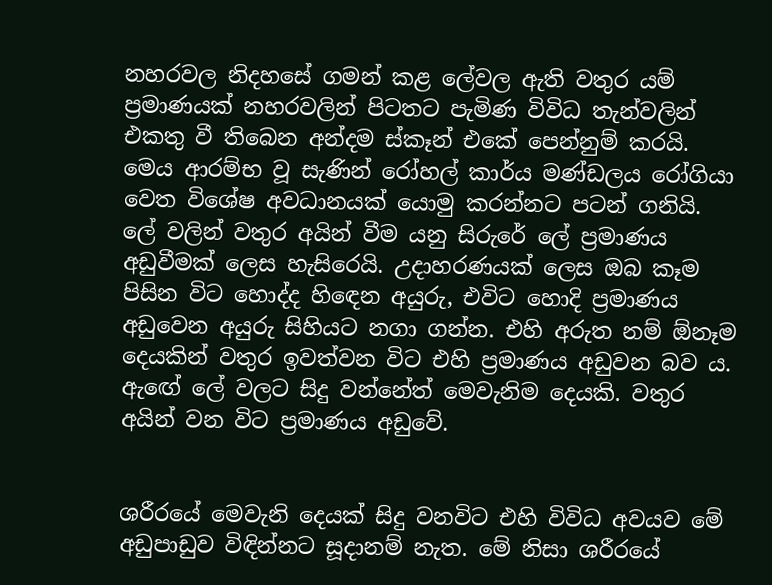නහරවල නිදහසේ ගමන් කළ ලේවල ඇති වතුර යම් ප්‍රමාණයක් නහරවලින් පිටතට පැමිණ විවිධ තැන්වලින් එකතු වී තිබෙන අන්දම ස්කෑන් එකේ පෙන්නුම් කරයි.
මෙය ආරම්භ වූ සැණින් රෝහල් කාර්ය මණ්ඩලය රෝගියා වෙත විශේෂ අවධානයක් යොමු කරන්නට පටන් ගනියි. ලේ වලින් වතුර අයින් වීම යනු සිරුරේ ලේ ප්‍රමාණය අඩුවීමක් ලෙස හැසිරෙයි. උදාහරණයක් ලෙස ඔබ කෑම පිසින විට හොද්ද හිඳෙන අයුරු, එවිට හොදි ප්‍රමාණය අඩුවෙන අයුරු සිහියට නගා ගන්න. එහි අරුත නම් ඕනෑම දෙයකින් වතුර ඉවත්වන විට එහි ප්‍රමාණය අඩුවන බව ය. ඇඟේ ලේ වලට සිදු වන්නේත් මෙවැනිම දෙයකි. වතුර අයින් වන විට ප්‍රමාණය අඩුවේ.


ශරීරයේ මෙවැනි දෙයක් සිදු වනවිට එහි විවිධ අවයව මේ අඩුපාඩුව විඳින්නට සූදානම් නැත. මේ නිසා ශරීරයේ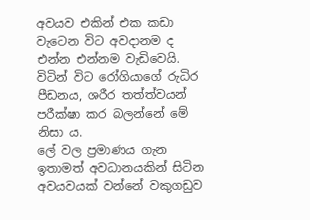අවයව එකින් එක කඩා වැටෙන විට අවදානම ද එන්න එන්නම වැඩිවෙයි. විටින් විට රෝගියාගේ රුධිර පීඩනය, ශරීර තත්ත්වයන් පරීක්ෂා කර බලන්නේ මේ නිසා ය.
ලේ වල ප්‍රමාණය ගැන ඉතාමත් අවධානයකින් සිටින අවයවයක් වන්නේ වකුගඩුව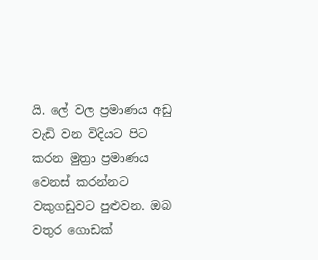යි. ලේ වල ප්‍රමාණය අඩු වැඩි වන විදියට පිට කරන මුත්‍රා ප්‍රමාණය වෙනස් කරන්නට වකුගඩුවට පුළුවන. ඔබ වතුර ගොඩක්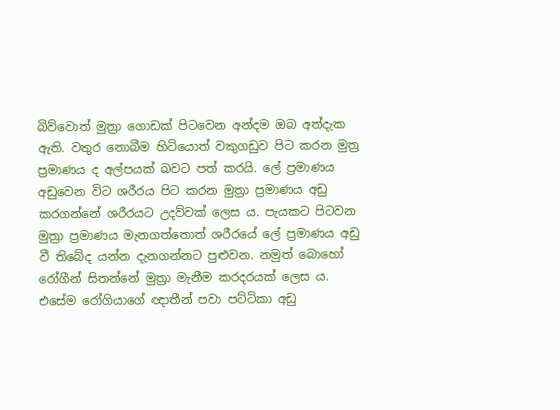බිව්වොත් මුත්‍රා ගොඩක් පිටවෙන අන්දම ඔබ අත්දැක ඇති. වතුර නොබීම හිටියොත් වකුගඩුව පිට කරන මුත්‍ර ප්‍රමාණය ද අල්පයක් බවට පත් කරයි. ලේ ප්‍රමාණය අඩුවෙන විට ශරීරය පිට කරන මුත්‍රා ප්‍රමාණය අඩු කරගන්නේ ශරීරයට උදව්වක් ලෙස ය. පැයකට පිටවන මුත්‍රා ප්‍රමාණය මැනගත්තොත් ශරීරයේ ලේ ප්‍රමාණය අඩු වී තිබේද යන්න දැනගන්නට පුළුවන. නමුත් බොහෝ රෝගීන් සිතන්නේ මුත්‍රා මැනීම කරදරයක් ලෙස ය. එසේම රෝගියාගේ ඥාතීන් පවා පට්ටිකා අඩු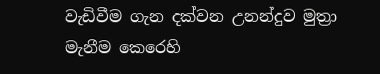වැඩිවීම ගැන දක්වන උනන්දුව මුත්‍රා මැනීම කෙරෙහි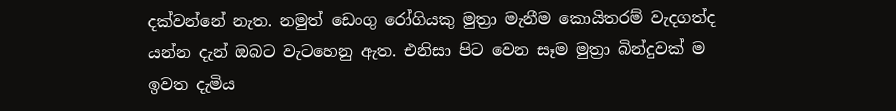දක්වන්නේ නැත. නමුත් ඩෙංගු රෝගියකු මුත්‍රා මැනීම කොයිතරම් වැදගත්ද යන්න දැන් ඔබට වැටහෙනු ඇත. එනිසා පිට වෙන සෑම මුත්‍රා බින්දුවක් ම ඉවත දැමිය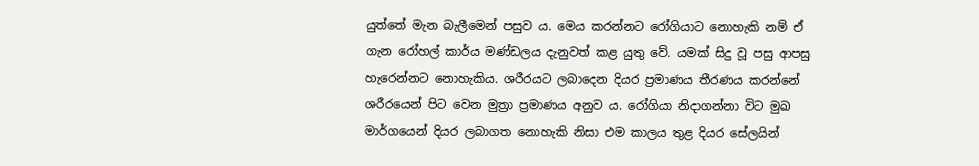යුත්තේ මැන බැලීමෙන් පසුව ය. මෙය කරන්නට රෝගියාට නොහැකි නම් ඒ ගැන රෝහල් කාර්ය මණ්ඩලය දැනුවත් කළ යුතු වේ. යමක් සිදු වූ පසු ආපසු හැරෙන්නට නොහැකිය. ශරීරයට ලබාදෙන දියර ප්‍රමාණය තීරණය කරන්නේ ශරීරයෙන් පිට වෙන මුත්‍රා ප්‍රමාණය අනුව ය. රෝගියා නිදාගන්නා විට මුඛ මාර්ගයෙන් දියර ලබාගත නොහැකි නිසා එම කාලය තුළ දියර සේලයින්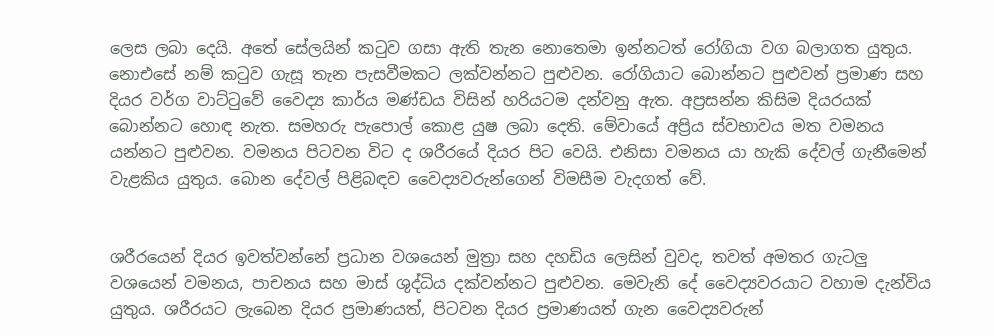ලෙස ලබා දෙයි. අතේ සේලයින් කටුව ගසා ඇති තැන නොතෙමා ඉන්නටත් රෝගියා වග බලාගත යුතුය. නොඑසේ නම් කටුව ගැසූ තැන පැසවීමකට ලක්වන්නට පුළුවන. රෝගියාට බොන්නට පුළුවන් ප්‍රමාණ සහ දියර වර්ග වාට්ටුවේ වෛද්‍ය කාර්ය මණ්ඩය විසින් හරියටම දන්වනු ඇත. අප්‍රසන්න කිසිම දියරයක් බොන්නට හොඳ නැත. සමහරු පැපොල් කොළ යුෂ ලබා දෙති. මේවායේ අප්‍රිය ස්වභාවය මත වමනය යන්නට පුළුවන. වමනය පිටවන විට ද ශරීරයේ දියර පිට වෙයි. එනිසා වමනය යා හැකි දේවල් ගැනීමෙන් වැළකිය යුතුය. බොන දේවල් පිළිබඳව වෛද්‍යවරුන්ගෙන් විමසීම වැදගත් වේ.


ශරීරයෙන් දියර ඉවත්වන්නේ ප්‍රධාන වශයෙන් මුත්‍රා සහ දහඩිය ලෙසින් වුවද, තවත් අමතර ගැටලු වශයෙන් වමනය, පාචනය සහ මාස් ශුද්ධිය දක්වන්නට පුළුවන. මෙවැනි දේ වෛද්‍යවරයාට වහාම දැන්විය යුතුය. ශරීරයට ලැබෙන දියර ප්‍රමාණයත්, පිටවන දියර ප්‍රමාණයත් ගැන වෛද්‍යවරුන්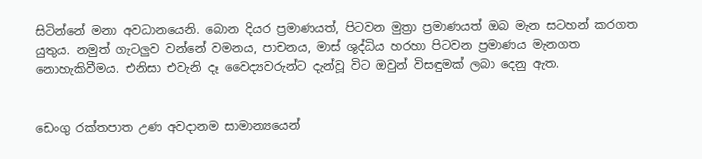සිටින්නේ මනා අවධානයෙනි. බොන දියර ප්‍රමාණයත්, පිටවන මුත්‍රා ප්‍රමාණයත් ඔබ මැන සටහන් කරගත යුතුය. නමුත් ගැටලුව වන්නේ වමනය, පාචනය, මාස් ශුද්ධිය හරහා පිටවන ප්‍රමාණය මැනගත නොහැකිවීමය. එනිසා එවැනි දෑ වෛද්‍යවරුන්ට දැන්වූ විට ඔවුන් විසඳුමක් ලබා දෙනු ඇත.


ඩෙංගු රක්තපාත උණ අවදානම සාමාන්‍යයෙන්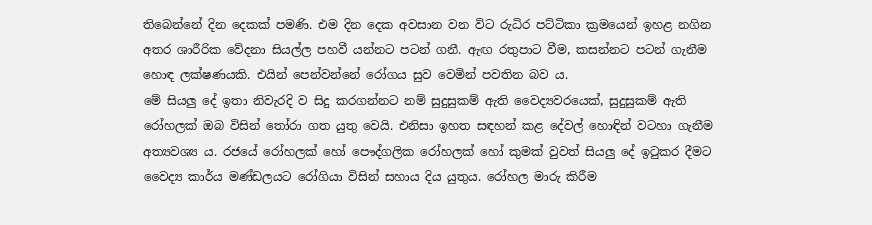තිබෙන්නේ දින දෙකක් පමණි. එම දින දෙක අවසාන වන විට රුධිර පට්ටිකා ක්‍රමයෙන් ඉහළ නගින අතර ශාරීරික වේදනා සියල්ල පහවී යන්නට පටන් ගනී. ඇඟ රතුපාට වීම, කසන්නට පටන් ගැනීම හොඳ ලක්ෂණයකි. එයින් පෙන්වන්නේ රෝගය සුව වෙමින් පවතින බව ය.
මේ සියලු දේ ඉතා නිවැරදි ව සිදු කරගන්නට නම් සුදුසුකම් ඇති වෛද්‍යවරයෙක්, සුදුසුකම් ඇති රෝහලක් ඔබ විසින් තෝරා ගත යුතු වෙයි. එනිසා ඉහත සඳහන් කළ දේවල් හොඳින් වටහා ගැනීම අත්‍යවශ්‍ය ය. රජයේ රෝහලක් හෝ පෞද්ගලික රෝහලක් හෝ කුමක් වුවත් සියලු දේ ඉටුකර දීමට වෛද්‍ය කාර්ය මණ්ඩලයට රෝගියා විසින් සහාය දිය යුතුය. රෝහල මාරු කිරීම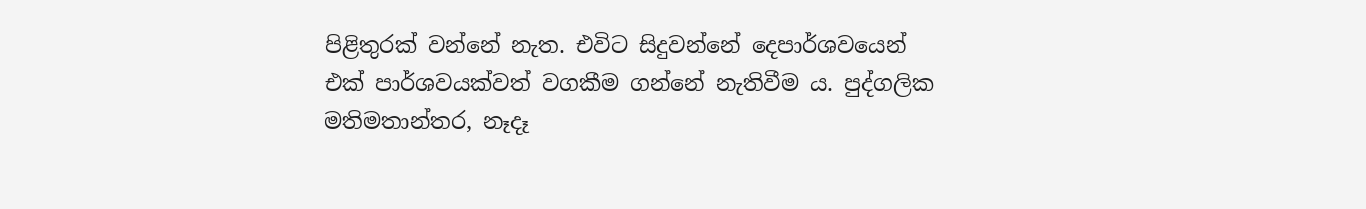පිළිතුරක් වන්නේ නැත. එවිට සිදුවන්නේ දෙපාර්ශවයෙන් එක් පාර්ශවයක්වත් වගකීම ගන්නේ නැතිවීම ය. පුද්ගලික මතිමතාන්තර, නෑදෑ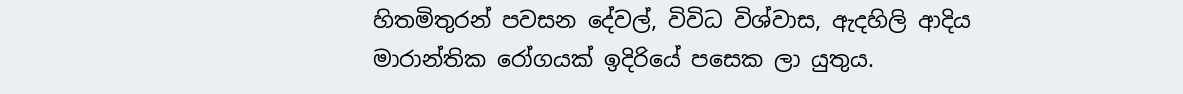හිතමිතුරන් පවසන දේවල්, විවිධ විශ්වාස, ඇදහිලි ආදිය මාරාන්තික රෝගයක් ඉදිරියේ පසෙක ලා යුතුය.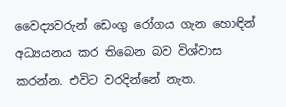වෛද්‍යවරුන් ඩෙංගු රෝගය ගැන හොඳින් අධ්‍යයනය කර තිබෙන බව විශ්වාස කරන්න. එවිට වරදින්නේ නැත.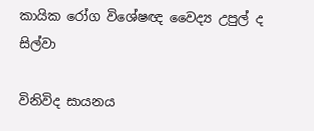කායික රෝග විශේෂඥ වෛද්‍ය උපුල් ද සිල්වා

විනිවිද සායනය